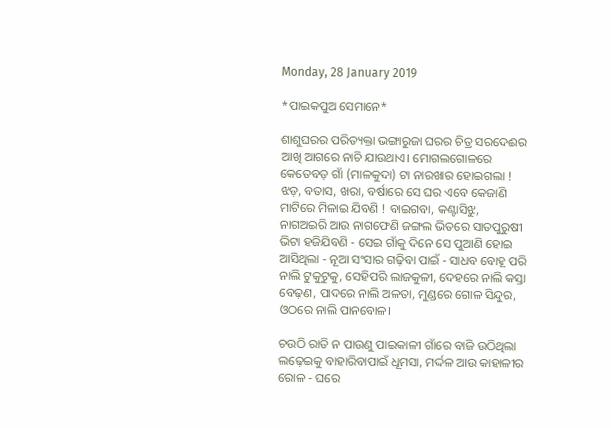Monday, 28 January 2019

*ପାଇକପୁଅ ସେମାନେ*

ଶାଶୁଘରର ପରିତ୍ୟକ୍ତା ଭଙ୍ଗାରୁଜା ଘରର ଚିତ୍ର ସରଦେଈର ଆଖି ଆଗରେ ନାଚି ଯାଉଥାଏ। ମୋଗଲଗୋଳରେ କେତେବଡ଼ ଗାଁ (ମାଳକୁଦା) ଟା ନାରଖାର ହୋଇଗଲା ! ଝଡ଼, ବତାସ, ଖରା, ବର୍ଷାରେ ସେ ଘର ଏବେ କେଜାଣି ମାଟିରେ ମିଳାଇ ଯିବଣି ! ବାଇଗବା, କଣ୍ଟାସିଝୁ, ନାଗଅଇରି ଆଉ ନାଗଫେଣି ଜଙ୍ଗଲ ଭିତରେ ସାତପୁରୁଷୀ ଭିଟା ହଜିଯିବଣି - ସେଇ ଗାଁକୁ ଦିନେ ସେ ପୁଆଣି ହୋଇ ଆସିଥିଲା - ନୂଆ ସଂସାର ଗଢ଼ିବା ପାଇଁ - ସାଧବ ବୋହୂ ପରି ନାଲି ଟୁକୁଟୁକୁ, ସେହିପରି ଲାଜକୁଳୀ, ଦେହରେ ନାଲି କସ୍ତା ବେଢ଼ଣ, ପାଦରେ ନାଲି ଅଳତା, ମୁଣ୍ଡରେ ଗୋଳ ସିନ୍ଦୁର, ଓଠରେ ନାଲି ପାନବୋଳ।

ଚଉଠି ରାତି ନ ପାଉଣୁ ପାଇକାଳୀ ଗାଁରେ ବାଜି ଉଠିଥିଲା ଲଢ଼େଇକୁ ବାହାରିବାପାଇଁ ଧୂମସା, ମର୍ଦ୍ଦଳ ଆଉ କାହାଳୀର ରୋଳ - ଘରେ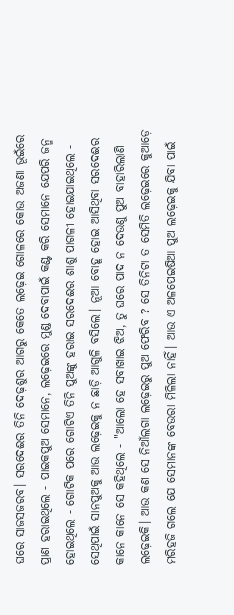ଘରେ ସାଜସଜରବ। ସରଦେଈର ତିନି ଦେଢ଼ଶୁର ଆଗରୁ କେତେ ଲଢ଼େଇ ଗୋଳରେ କୋଉ ଅଜଣା ଭୂଇଁରେ ପ୍ରାଣ ହରାଇଥିଲେ - ପାଇକପୁଅ ସେମାନେ, ଲଢ଼େଇରେ ମୁଣ୍ଡ ଦେବାପାଇଁ କଣ୍ଟ କରି ସେମାନେ ଯେପରି ଜନ୍ମ ହୋଇଥିଲେ - ଗୋଟିକ ପରେ ଗୋଟିଏ ତିନି ପୁଅଙ୍କୁ ହରାଇ ସରଦେଈର ଶାଶୁ ପାଗଳୀ ହୋଇଯାଇଥିଲେ - ସେଥିପାଇଁ ସାନପୁଅକୁ ଆଉ ଲଢ଼େଇକୁ ନ ଛାଡ଼ି ଆଗୁଳି ବସିଲେ। ନୂଆ ବୋହୂ ହୋଇ ଆସିଥିବା ସରଦେଈର କାନେ କାନେ ସେ କହିଥିଲେ - "ଆଲୋ ହେ ସବାଖାଇ ଝିଅ, ତୁ ଘରେ ପାଦ ନ ଦେଉଣୁ ପୁଅ ବାହାରିଲାଣି ଲଢ଼େଇକି। ଆଉ କଣ ସେ ନିଆଁଲଗା ଲଢ଼େଇରୁ ପୁଅ ଫେରିବ ? ସେ ତିନିଟା ତ ସେମିତି ଲଢ଼େଇରେ କୁଆଡ଼େ ମରିହଜି ଗଲେ ଯେ ସେମାନଙ୍କ ବେଉରା ମିଳିଲା ନାହିଁ। ଆଉ ଏ ଅଳପେଇଷିଆ ପୁଅ ଲଢ଼େଇକୁ ଯିବା ପାଇଁ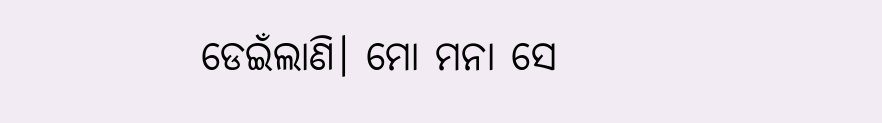ଡେଇଁଲାଣି। ମୋ ମନା ସେ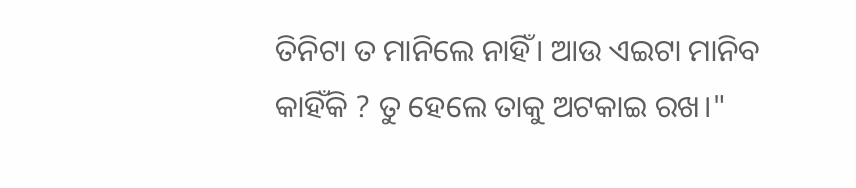ତିନିଟା ତ ମାନିଲେ ନାହିଁ। ଆଉ ଏଇଟା ମାନିବ କାହିଁକି ? ତୁ ହେଲେ ତାକୁ ଅଟକାଇ ରଖ।"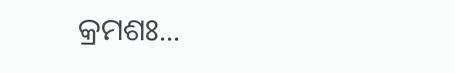କ୍ରମଶଃ...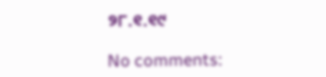୨୮.୧.୧୯

No comments: